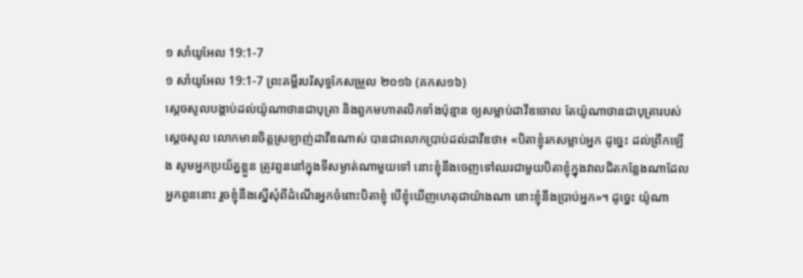១ សាំយូអែល 19:1-7
១ សាំយូអែល 19:1-7 ព្រះគម្ពីរបរិសុទ្ធកែសម្រួល ២០១៦ (គកស១៦)
ស្ដេចសូលបង្គាប់ដល់យ៉ូណាថានជាបុត្រា និងពួកមហាតលិកទាំងប៉ុន្មាន ឲ្យសម្លាប់ដាវីឌចោល តែយ៉ូណាថានជាបុត្រារបស់ស្ដេចសូល លោកមានចិត្តស្រឡាញ់ដាវីឌណាស់ បានជាលោកប្រាប់ដល់ដាវីឌថា៖ «បិតាខ្ញុំរកសម្លាប់អ្នក ដូច្នេះ ដល់ព្រឹកឡើង សូមអ្នកប្រយ័ត្នខ្លួន ត្រូវពួននៅក្នុងទីសម្ងាត់ណាមួយទៅ នោះខ្ញុំនឹងចេញទៅឈរជាមួយបិតាខ្ញុំក្នុងវាលជិតកន្លែងណាដែលអ្នកពួននោះ រួចខ្ញុំនឹងស្នើសុំពីដំណើរអ្នកចំពោះបិតាខ្ញុំ បើខ្ញុំឃើញហេតុជាយ៉ាងណា នោះខ្ញុំនឹងប្រាប់អ្នក»។ ដូច្នេះ យ៉ូណា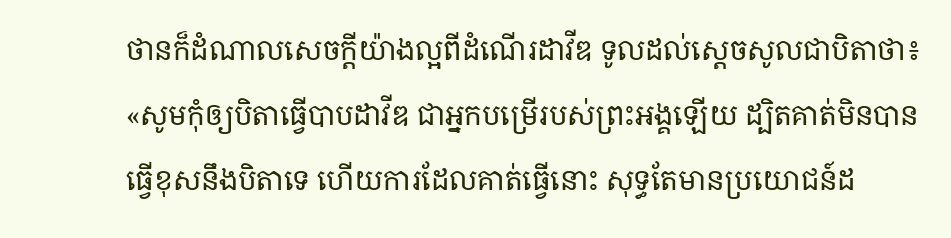ថានក៏ដំណាលសេចក្ដីយ៉ាងល្អពីដំណើរដាវីឌ ទូលដល់ស្ដេចសូលជាបិតាថា៖ «សូមកុំឲ្យបិតាធ្វើបាបដាវីឌ ជាអ្នកបម្រើរបស់ព្រះអង្គឡើយ ដ្បិតគាត់មិនបានធ្វើខុសនឹងបិតាទេ ហើយការដែលគាត់ធ្វើនោះ សុទ្ធតែមានប្រយោជន៍ដ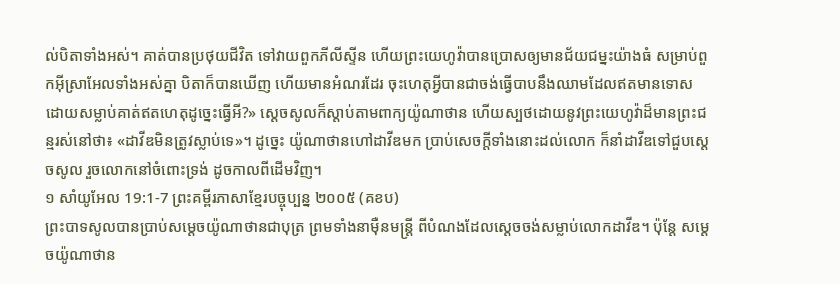ល់បិតាទាំងអស់។ គាត់បានប្រថុយជីវិត ទៅវាយពួកភីលីស្ទីន ហើយព្រះយេហូវ៉ាបានប្រោសឲ្យមានជ័យជម្នះយ៉ាងធំ សម្រាប់ពួកអ៊ីស្រាអែលទាំងអស់គ្នា បិតាក៏បានឃើញ ហើយមានអំណរដែរ ចុះហេតុអ្វីបានជាចង់ធ្វើបាបនឹងឈាមដែលឥតមានទោស ដោយសម្លាប់គាត់ឥតហេតុដូច្នេះធ្វើអី?» ស្ដេចសូលក៏ស្តាប់តាមពាក្យយ៉ូណាថាន ហើយស្បថដោយនូវព្រះយេហូវ៉ាដ៏មានព្រះជន្មរស់នៅថា៖ «ដាវីឌមិនត្រូវស្លាប់ទេ»។ ដូច្នេះ យ៉ូណាថានហៅដាវីឌមក ប្រាប់សេចក្ដីទាំងនោះដល់លោក ក៏នាំដាវីឌទៅជួបស្ដេចសូល រួចលោកនៅចំពោះទ្រង់ ដូចកាលពីដើមវិញ។
១ សាំយូអែល 19:1-7 ព្រះគម្ពីរភាសាខ្មែរបច្ចុប្បន្ន ២០០៥ (គខប)
ព្រះបាទសូលបានប្រាប់សម្ដេចយ៉ូណាថានជាបុត្រ ព្រមទាំងនាម៉ឺនមន្ត្រី ពីបំណងដែលស្ដេចចង់សម្លាប់លោកដាវីឌ។ ប៉ុន្តែ សម្ដេចយ៉ូណាថាន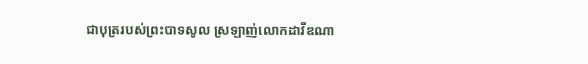ជាបុត្ររបស់ព្រះបាទសូល ស្រឡាញ់លោកដាវីឌណា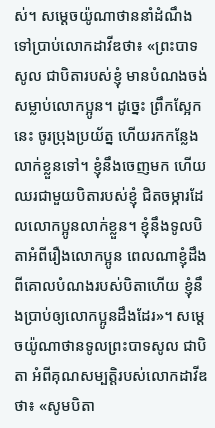ស់។ សម្ដេចយ៉ូណាថាននាំដំណឹងទៅប្រាប់លោកដាវីឌថា៖ «ព្រះបាទសូល ជាបិតារបស់ខ្ញុំ មានបំណងចង់សម្លាប់លោកប្អូន។ ដូច្នេះ ព្រឹកស្អែកនេះ ចូរប្រុងប្រយ័ត្ន ហើយរកកន្លែងលាក់ខ្លួនទៅ។ ខ្ញុំនឹងចេញមក ហើយឈរជាមួយបិតារបស់ខ្ញុំ ជិតចម្ការដែលលោកប្អូនលាក់ខ្លួន។ ខ្ញុំនឹងទូលបិតាអំពីរឿងលោកប្អូន ពេលណាខ្ញុំដឹងពីគោលបំណងរបស់បិតាហើយ ខ្ញុំនឹងប្រាប់ឲ្យលោកប្អូនដឹងដែរ»។ សម្ដេចយ៉ូណាថានទូលព្រះបាទសូល ជាបិតា អំពីគុណសម្បត្តិរបស់លោកដាវីឌថា៖ «សូមបិតា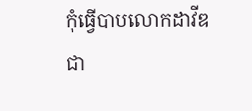កុំធ្វើបាបលោកដាវីឌ ជា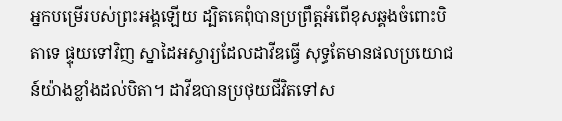អ្នកបម្រើរបស់ព្រះអង្គឡើយ ដ្បិតគេពុំបានប្រព្រឹត្តអំពើខុសឆ្គងចំពោះបិតាទេ ផ្ទុយទៅវិញ ស្នាដៃអស្ចារ្យដែលដាវីឌធ្វើ សុទ្ធតែមានផលប្រយោជន៍យ៉ាងខ្លាំងដល់បិតា។ ដាវីឌបានប្រថុយជីវិតទៅស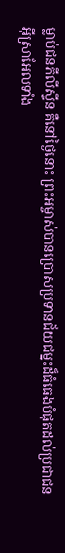ម្លាប់ជនភីលីស្ទីន គឺនៅថ្ងៃនោះ ព្រះអម្ចាស់បានប្រោសប្រទានជ័យជម្នះដ៏ធំធេងបំផុតដល់ប្រជាជនអ៊ីស្រាអែលទាំង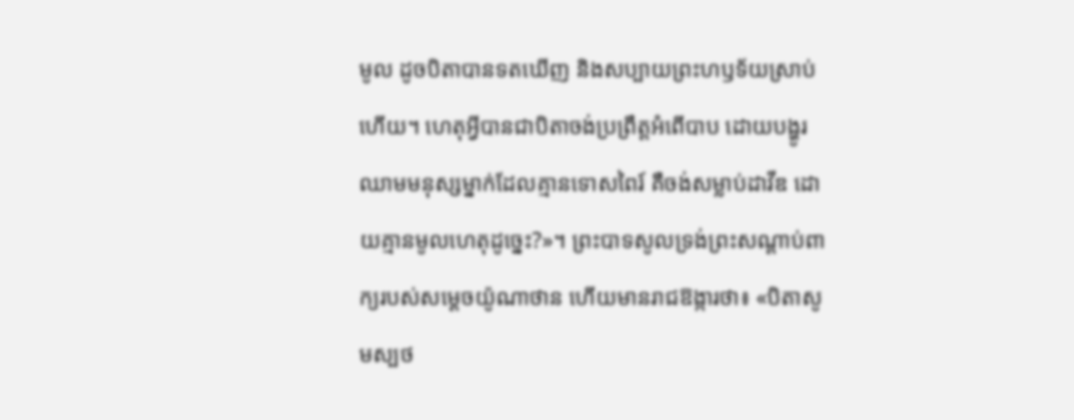មូល ដូចបិតាបានទតឃើញ និងសប្បាយព្រះហឫទ័យស្រាប់ហើយ។ ហេតុអ្វីបានជាបិតាចង់ប្រព្រឹត្តអំពើបាប ដោយបង្ហូរឈាមមនុស្សម្នាក់ដែលគ្មានទោសពៃរ៍ គឺចង់សម្លាប់ដាវីឌ ដោយគ្មានមូលហេតុដូច្នេះ?»។ ព្រះបាទសូលទ្រង់ព្រះសណ្ដាប់ពាក្យរបស់សម្ដេចយ៉ូណាថាន ហើយមានរាជឱង្ការថា៖ «បិតាសូមស្បថ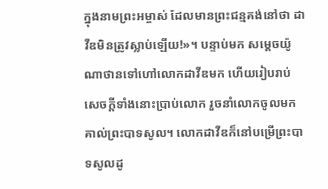ក្នុងនាមព្រះអម្ចាស់ ដែលមានព្រះជន្មគង់នៅថា ដាវីឌមិនត្រូវស្លាប់ឡើយ!»។ បន្ទាប់មក សម្ដេចយ៉ូណាថានទៅហៅលោកដាវីឌមក ហើយរៀបរាប់សេចក្ដីទាំងនោះប្រាប់លោក រួចនាំលោកចូលមកគាល់ព្រះបាទសូល។ លោកដាវីឌក៏នៅបម្រើព្រះបាទសូលដូ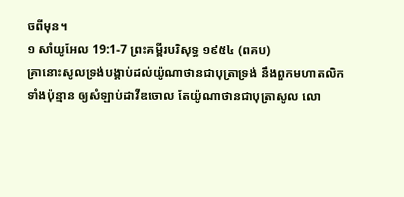ចពីមុន។
១ សាំយូអែល 19:1-7 ព្រះគម្ពីរបរិសុទ្ធ ១៩៥៤ (ពគប)
គ្រានោះសូលទ្រង់បង្គាប់ដល់យ៉ូណាថានជាបុត្រាទ្រង់ នឹងពួកមហាតលិកទាំងប៉ុន្មាន ឲ្យសំឡាប់ដាវីឌចោល តែយ៉ូណាថានជាបុត្រាសូល លោ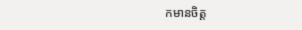កមានចិត្ត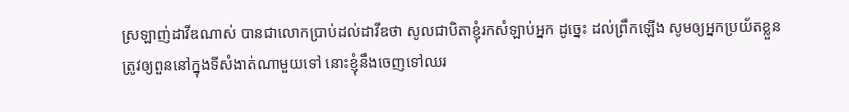ស្រឡាញ់ដាវីឌណាស់ បានជាលោកប្រាប់ដល់ដាវីឌថា សូលជាបិតាខ្ញុំរកសំឡាប់អ្នក ដូច្នេះ ដល់ព្រឹកឡើង សូមឲ្យអ្នកប្រយ័តខ្លួន ត្រូវឲ្យពួននៅក្នុងទីសំងាត់ណាមួយទៅ នោះខ្ញុំនឹងចេញទៅឈរ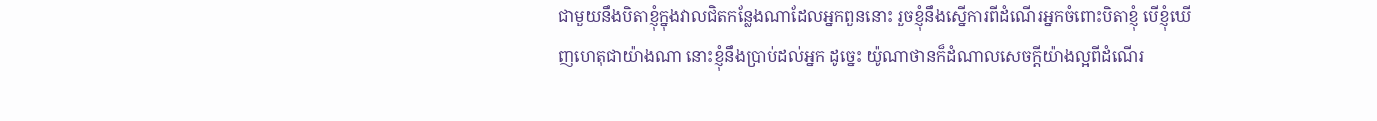ជាមួយនឹងបិតាខ្ញុំក្នុងវាលជិតកន្លែងណាដែលអ្នកពួននោះ រួចខ្ញុំនឹងស្នើការពីដំណើរអ្នកចំពោះបិតាខ្ញុំ បើខ្ញុំឃើញហេតុជាយ៉ាងណា នោះខ្ញុំនឹងប្រាប់ដល់អ្នក ដូច្នេះ យ៉ូណាថានក៏ដំណាលសេចក្ដីយ៉ាងល្អពីដំណើរ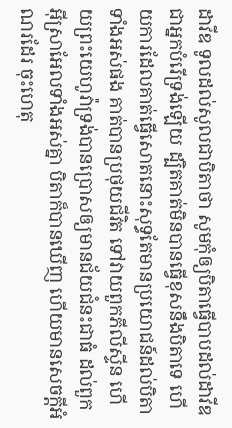ដាវីឌ ទូលដល់សូលជាបិតាថា សូមកុំឲ្យបិតាធ្វើបាបដល់ដាវីឌ ជាអ្នកបំរើទ្រង់ឡើយ ដ្បិតគាត់មិនបានធ្វើខុសនឹងបិតាទេ ហើយការដែលគាត់ធ្វើសោតនោះសុទ្ធតែមានប្រយោជន៍ដល់បិតាទាំងអស់ផង គាត់បានប្រថុយជីវិត ទៅវាយពួកភីលីស្ទីន ហើយព្រះយេហូវ៉ាទ្រង់បានប្រោសឲ្យមានជ័យជំនះជាធំ ដល់ពួកអ៊ីស្រាអែលទាំងអស់គ្នា បិតាក៏បានឃើញ ហើយមានសេចក្ដីអំណរដែរ ចុះហេតុ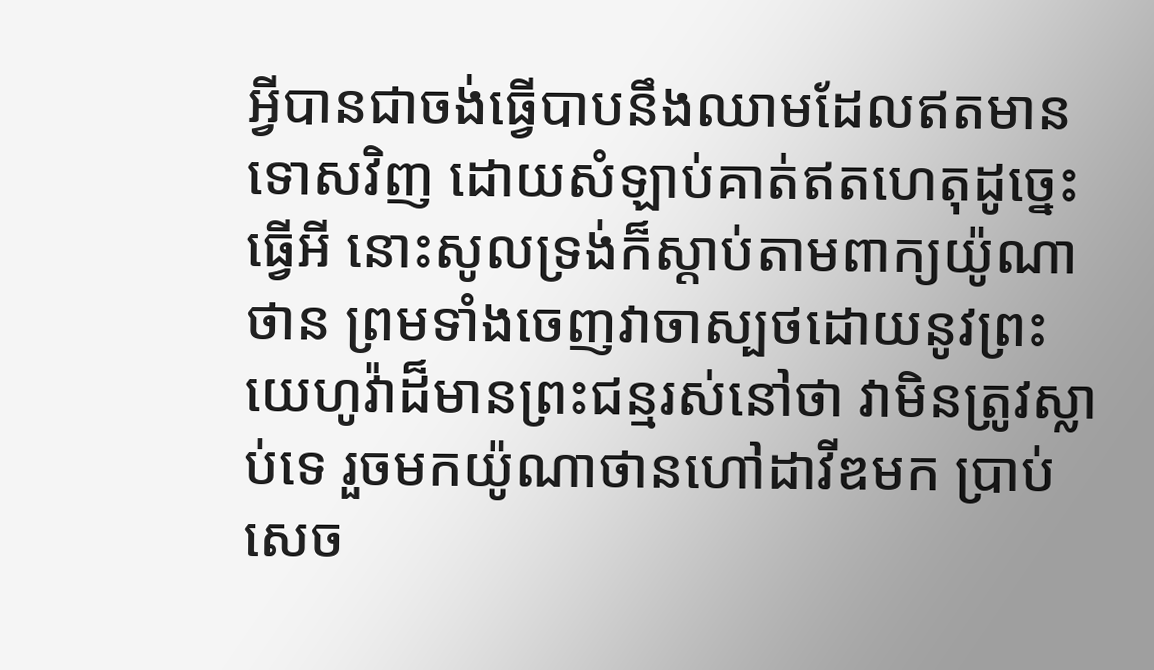អ្វីបានជាចង់ធ្វើបាបនឹងឈាមដែលឥតមានទោសវិញ ដោយសំឡាប់គាត់ឥតហេតុដូច្នេះធ្វើអី នោះសូលទ្រង់ក៏ស្តាប់តាមពាក្យយ៉ូណាថាន ព្រមទាំងចេញវាចាស្បថដោយនូវព្រះយេហូវ៉ាដ៏មានព្រះជន្មរស់នៅថា វាមិនត្រូវស្លាប់ទេ រួចមកយ៉ូណាថានហៅដាវីឌមក ប្រាប់សេច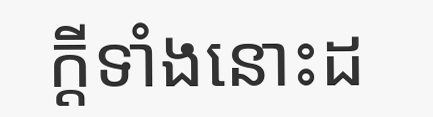ក្ដីទាំងនោះដ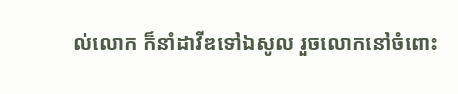ល់លោក ក៏នាំដាវីឌទៅឯសូល រួចលោកនៅចំពោះ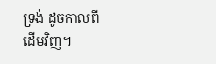ទ្រង់ ដូចកាលពីដើមវិញ។